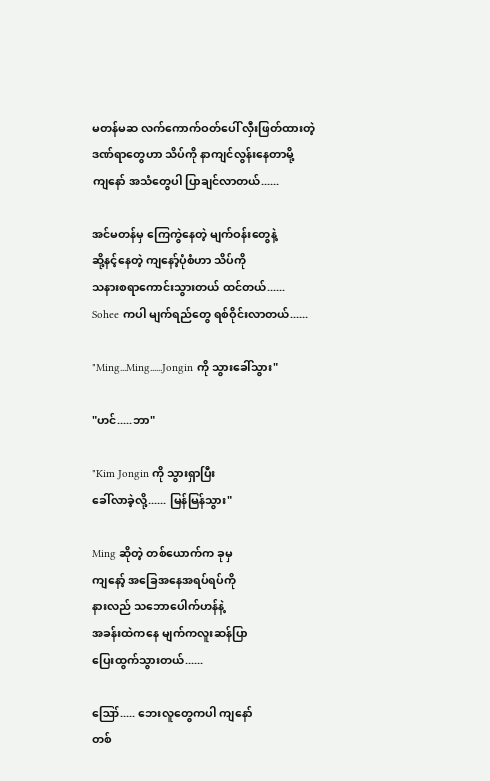မတန်မဆ လက်ကောက်ဝတ်ပေါ် လှီးဖြတ်ထားတဲ့
ဒဏ်ရာတွေဟာ သိပ်ကို နာကျင်လွန်းနေတာမို့
ကျနော် အသံတွေပါ ပြာချင်လာတယ်......

အင်မတန်မှ ကြေကွဲနေတဲ့ မျက်ဝန်းတွေနဲ့
ဆို့နင့်နေတဲ့ ကျနော့်ပုံစံဟာ သိပ်ကို
သနားစရာကောင်းသွားတယ် ထင်တယ်......
Sohee ကပါ မျက်ရည်တွေ ရစ်ဝိုင်းလာတယ်......

"Ming...Ming......Jongin ကို သွားခေါ်သွား"

"ဟင်.....ဘာ"

"Kim Jongin ကို သွားရှာပြီး
ခေါ်လာခဲ့လို့...... မြန်မြန်သွား"

Ming ဆိုတဲ့ တစ်ယောက်က ခုမှ
ကျနော့် အခြေအနေအရပ်ရပ်ကို
နားလည် သဘောပေါက်ဟန်နဲ့
အခန်းထဲကနေ မျက်ကလူးဆန်ပြာ
ပြေးထွက်သွားတယ်......

ဪ..... ဘေးလူတွေကပါ ကျနော်
တစ်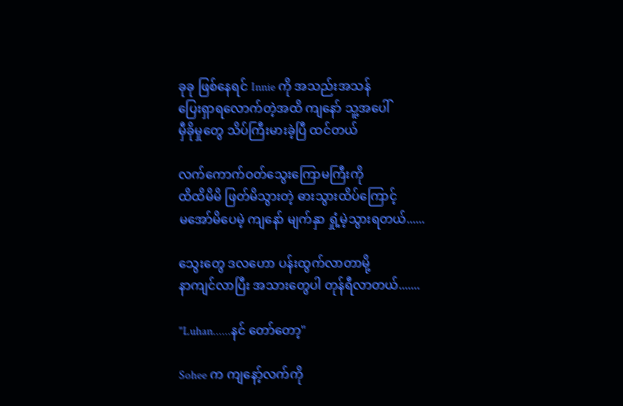ခုခု ဖြစ်နေရင် Innie ကို အသည်းအသန်
ပြေးရှာရလောက်တဲ့အထိ ကျနော် သူ့အပေါ်
မှီခိုမှုတွေ သိပ်ကြီးမားခဲ့ပြီ ထင်တယ်

လက်ကောက်ဝတ်သွေးကြောမကြီးကို
ထိထိမိမိ ဖြတ်မိသွားတဲ့ ဓားသွားထိပ်ကြောင့်
မအော်မိပေမဲ့ ကျနော် မျက်နှာ ရှုံ့မဲ့သွားရတယ်......

သွေးတွေ ဒလဟော ပန်းထွက်လာတာမို့
နာကျင်လာပြီး အသားတွေပါ တုန်ရီလာတယ်.......

"Luhan......နင် တော်တော့"

Sohee က ကျနော့်လက်ကို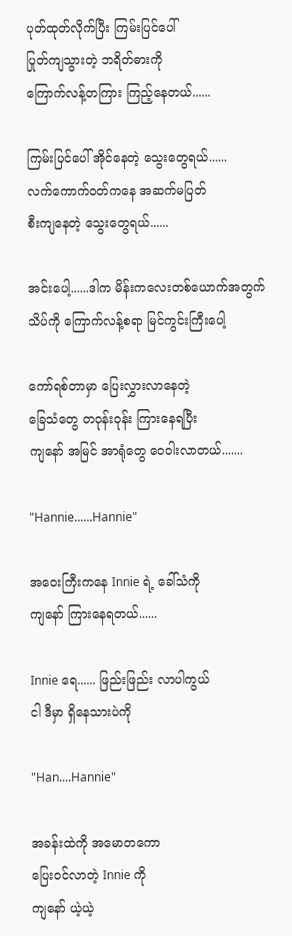ပုတ်ထုတ်လိုက်ပြီး ကြမ်းပြင်ပေါ်
ပြုတ်ကျသွားတဲ့ ဘရိတ်ဓားကို
ကြောက်လန့်တကြား ကြည့်နေတယ်......

ကြမ်းပြင်ပေါ် အိုင်နေတဲ့ သွေးတွေရယ်......
လက်ကောက်ဝတ်ကနေ အဆက်မပြတ်
စီးကျနေတဲ့ သွေးတွေရယ်......

အင်းပေါ့......ဒါက မိန်းကလေးတစ်ယောက်အတွက်
သိပ်ကို ကြောက်လန့်စရာ မြင်ကွင်းကြီးပေါ့

ကော်ရစ်တာမှာ ပြေးလွှားလာနေတဲ့
ခြေသံတွေ တဝုန်းဝုန်း ကြားနေရပြီး
ကျနော် အမြင် အာရုံတွေ ဝေဝါးလာတယ်.......

"Hannie......Hannie"

အဝေးကြီးကနေ Innie ရဲ့ ခေါ်သံကို
ကျနော် ကြားနေရတယ်......

Innie ရေ...... ဖြည်းဖြည်း လာပါကွယ်
ငါ ဒီမှာ ရှိနေသားပဲကို

"Han....Hannie"

အခန်းထဲကို အမောတကော
ပြေးဝင်လာတဲ့ Innie ကို
ကျနော် ယဲ့ယဲ့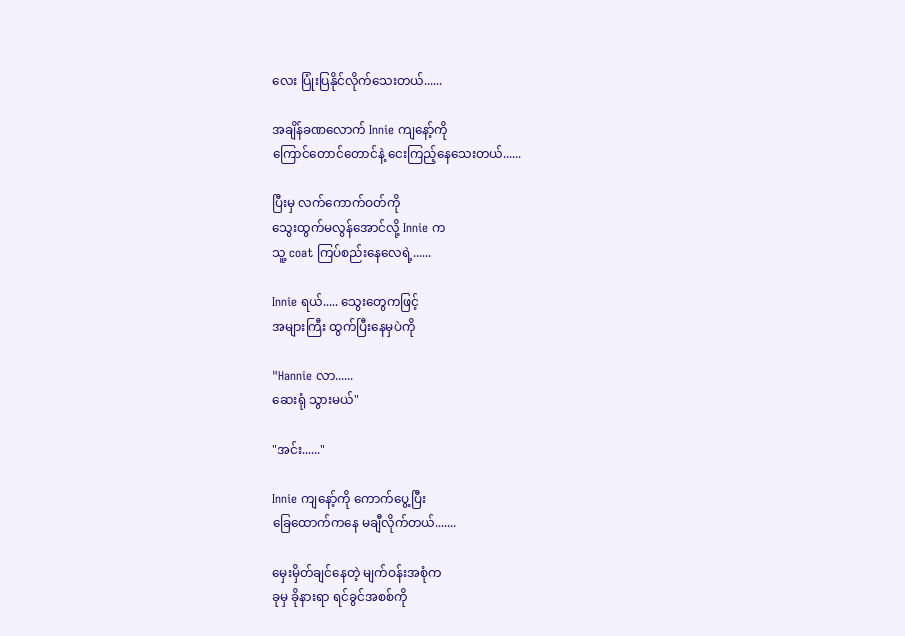လေး ပြုံးပြနိုင်လိုက်သေးတယ်......

အချိန်ခဏလောက် Innie ကျနော့်ကို
ကြောင်တောင်တောင်နဲ့ ငေးကြည့်နေသေးတယ်......

ပြီးမှ လက်ကောက်ဝတ်ကို
သွေးထွက်မလွန်အောင်လို့ Innie က
သူ့ coat ကြပ်စည်းနေလေရဲ့......

Innie ရယ်..... သွေးတွေကဖြင့်
အများကြီး ထွက်ပြီးနေမှပဲကို

"Hannie လာ......
ဆေးရုံ သွားမယ်"

"အင်း......"

Innie ကျနော့်ကို ကောက်ပွေ့ပြီး
ခြေထောက်ကနေ မချီလိုက်တယ်.......

မှေးမှိတ်ချင်နေတဲ့ မျက်ဝန်းအစုံက
ခုမှ ခိုနားရာ ရင်ခွင်အစစ်ကို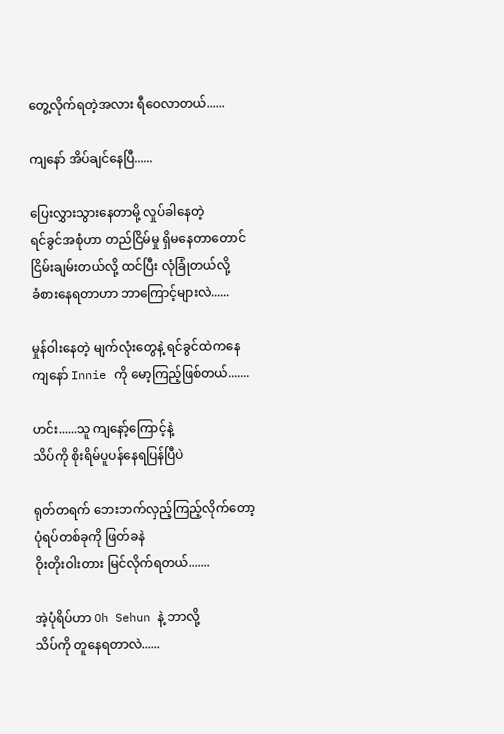တွေ့လိုက်ရတဲ့အလား ရီဝေလာတယ်......

ကျနော် အိပ်ချင်နေပြီ......

ပြေးလွှားသွားနေတာမို့ လှုပ်ခါနေတဲ့
ရင်ခွင်အစုံဟာ တည်ငြိမ်မှု ရှိမနေတာတောင်
ငြိမ်းချမ်းတယ်လို့ ထင်ပြီး လုံခြုံတယ်လို့
ခံစားနေရတာဟာ ဘာကြောင့်များလဲ......

မှုန်ဝါးနေတဲ့ မျက်လုံးတွေနဲ့ ရင်ခွင်ထဲကနေ
ကျနော် Innie ကို မော့ကြည့်ဖြစ်တယ်.......

ဟင်း......သူ ကျနော့်ကြောင့်နဲ့
သိပ်ကို စိုးရိမ်ပူပန်နေရပြန်ပြီပဲ

ရုတ်တရက် ဘေးဘက်လှည့်ကြည့်လိုက်တော့
ပုံရပ်တစ်ခုကို ဖြတ်ခနဲ
ဝိုးတိုးဝါးတား မြင်လိုက်ရတယ်.......

အဲ့ပုံရိပ်ဟာ Oh Sehun နဲ့ ဘာလို့
သိပ်ကို တူနေရတာလဲ......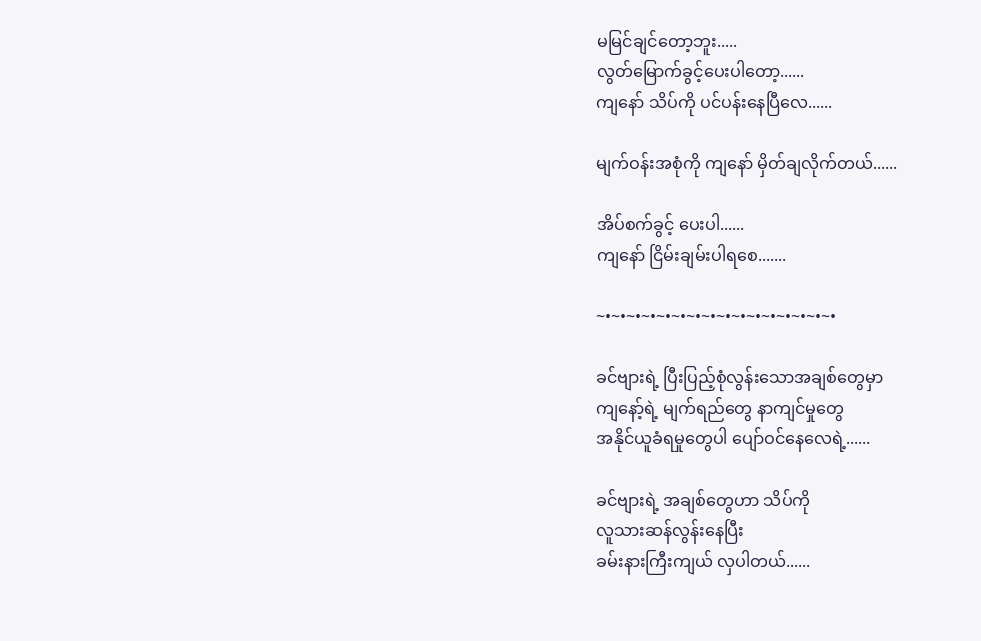မမြင်ချင်တော့ဘူး.....
လွတ်မြောက်ခွင့်ပေးပါတော့......
ကျနော် သိပ်ကို ပင်ပန်းနေပြီလေ......

မျက်ဝန်းအစုံကို ကျနော် မှိတ်ချလိုက်တယ်......

အိပ်စက်ခွင့် ပေးပါ......
ကျနော် ငြိမ်းချမ်းပါရစေ.......

~•~•~•~•~•~•~•~•~•~•~•~•~•~•~•~•

ခင်ဗျားရဲ့ ပြီးပြည့်စုံလွန်းသောအချစ်တွေမှာ
ကျနော့်ရဲ့ မျက်ရည်တွေ နာကျင်မှုတွေ
အနိုင်ယူခံရမှုတွေပါ ပျော်ဝင်နေလေရဲ့......

ခင်ဗျားရဲ့ အချစ်တွေဟာ သိပ်ကို
လူသားဆန်လွန်းနေပြီး
ခမ်းနားကြီးကျယ် လှပါတယ်......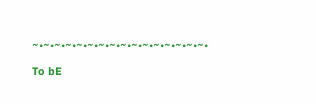~•~•~•~•~•~•~•~•~•~•~•~•~•~•~•~•

To bE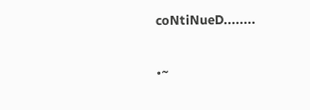coNtiNueD........

•~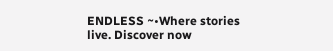ENDLESS ~•Where stories live. Discover now